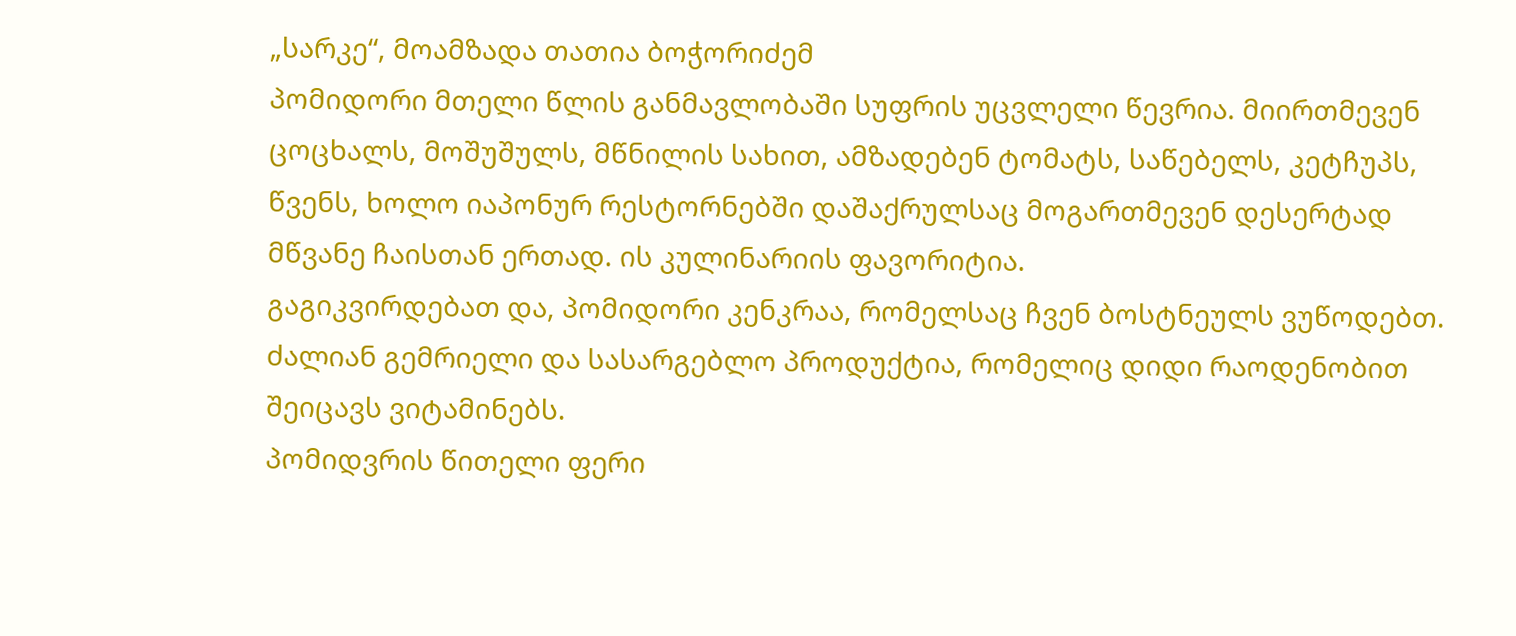„სარკე“, მოამზადა თათია ბოჭორიძემ
პომიდორი მთელი წლის განმავლობაში სუფრის უცვლელი წევრია. მიირთმევენ ცოცხალს, მოშუშულს, მწნილის სახით, ამზადებენ ტომატს, საწებელს, კეტჩუპს, წვენს, ხოლო იაპონურ რესტორნებში დაშაქრულსაც მოგართმევენ დესერტად მწვანე ჩაისთან ერთად. ის კულინარიის ფავორიტია.
გაგიკვირდებათ და, პომიდორი კენკრაა, რომელსაც ჩვენ ბოსტნეულს ვუწოდებთ. ძალიან გემრიელი და სასარგებლო პროდუქტია, რომელიც დიდი რაოდენობით შეიცავს ვიტამინებს.
პომიდვრის წითელი ფერი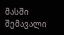მასში შემავალი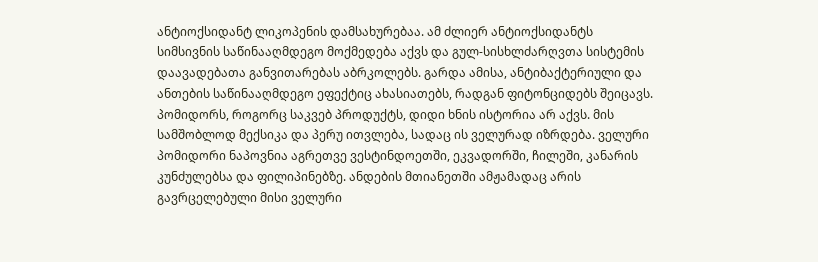ანტიოქსიდანტ ლიკოპენის დამსახურებაა. ამ ძლიერ ანტიოქსიდანტს სიმსივნის საწინააღმდეგო მოქმედება აქვს და გულ-სისხლძარღვთა სისტემის დაავადებათა განვითარებას აბრკოლებს. გარდა ამისა, ანტიბაქტერიული და ანთების საწინააღმდეგო ეფექტიც ახასიათებს, რადგან ფიტონციდებს შეიცავს.
პომიდორს, როგორც საკვებ პროდუქტს, დიდი ხნის ისტორია არ აქვს. მის სამშობლოდ მექსიკა და პერუ ითვლება, სადაც ის ველურად იზრდება. ველური პომიდორი ნაპოვნია აგრეთვე ვესტინდოეთში, ეკვადორში, ჩილეში, კანარის კუნძულებსა და ფილიპინებზე. ანდების მთიანეთში ამჟამადაც არის გავრცელებული მისი ველური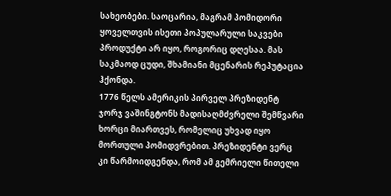სახეობები. საოცარია, მაგრამ პომიდორი ყოველთვის ისეთი პოპულარული საკვები პროდუქტი არ იყო, როგორიც დღესაა. მას საკმაოდ ცუდი, შხამიანი მცენარის რეპუტაცია ჰქონდა.
1776 წელს ამერიკის პირველ პრეზიდენტ ჯორჯ ვაშინგტონს მადისაღმძვრელი შემწვარი ხორცი მიართვეს, რომელიც უხვად იყო მორთული პომიდვრებით. პრეზიდენტი ვერც კი წარმოიდგენდა, რომ ამ გემრიელი წითელი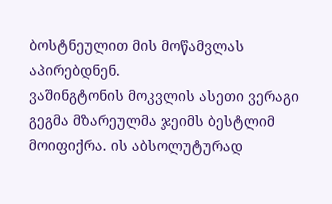ბოსტნეულით მის მოწამვლას აპირებდნენ.
ვაშინგტონის მოკვლის ასეთი ვერაგი გეგმა მზარეულმა ჯეიმს ბესტლიმ მოიფიქრა. ის აბსოლუტურად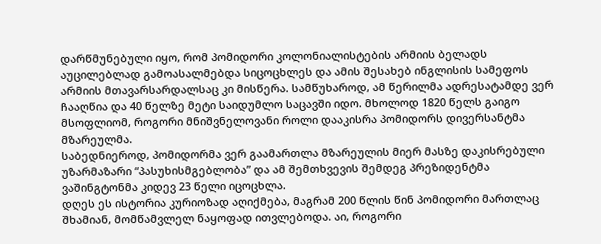დარწმუნებული იყო, რომ პომიდორი კოლონიალისტების არმიის ბელადს აუცილებლად გამოასალმებდა სიცოცხლეს და ამის შესახებ ინგლისის სამეფოს არმიის მთავარსარდალსაც კი მისწერა. სამწუხაროდ, ამ წერილმა ადრესატამდე ვერ ჩააღწია და 40 წელზე მეტი საიდუმლო საცავში იდო. მხოლოდ 1820 წელს გაიგო მსოფლიომ, როგორი მნიშვნელოვანი როლი დააკისრა პომიდორს დივერსანტმა მზარეულმა.
საბედნიეროდ, პომიდორმა ვერ გაამართლა მზარეულის მიერ მასზე დაკისრებული უზარმაზარი “პასუხისმგებლობა” და ამ შემთხვევის შემდეგ პრეზიდენტმა ვაშინგტონმა კიდევ 23 წელი იცოცხლა.
დღეს ეს ისტორია კურიოზად აღიქმება, მაგრამ 200 წლის წინ პომიდორი მართლაც შხამიან, მომწამვლელ ნაყოფად ითვლებოდა. აი, როგორი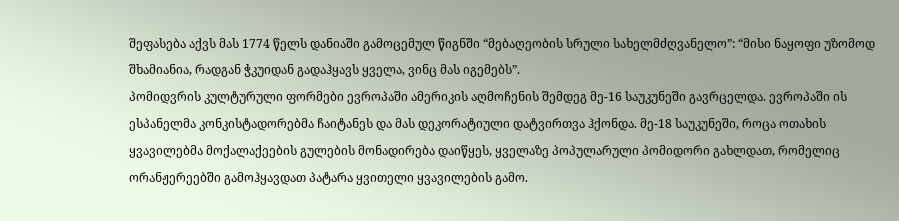შეფასება აქვს მას 1774 წელს დანიაში გამოცემულ წიგნში “მებაღეობის სრული სახელმძღვანელო”: “მისი ნაყოფი უზომოდ შხამიანია, რადგან ჭკუიდან გადაჰყავს ყველა, ვინც მას იგემებს”.
პომიდვრის კულტურული ფორმები ევროპაში ამერიკის აღმოჩენის შემდეგ მე-16 საუკუნეში გავრცელდა. ევროპაში ის ესპანელმა კონკისტადორებმა ჩაიტანეს და მას დეკორატიული დატვირთვა ჰქონდა. მე-18 საუკუნეში, როცა ოთახის ყვავილებმა მოქალაქეების გულების მონადირება დაიწყეს, ყველაზე პოპულარული პომიდორი გახლდათ, რომელიც ორანჟერეებში გამოჰყავდათ პატარა ყვითელი ყვავილების გამო.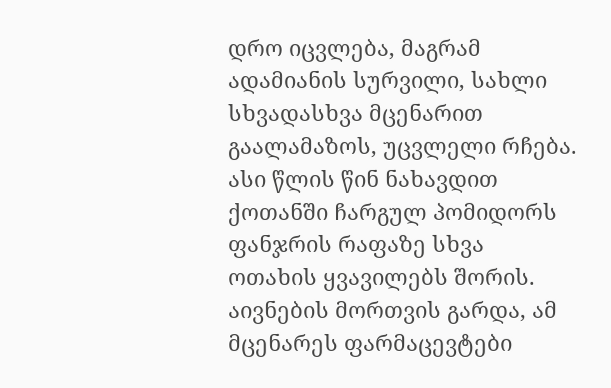დრო იცვლება, მაგრამ ადამიანის სურვილი, სახლი სხვადასხვა მცენარით გაალამაზოს, უცვლელი რჩება. ასი წლის წინ ნახავდით ქოთანში ჩარგულ პომიდორს ფანჯრის რაფაზე სხვა ოთახის ყვავილებს შორის. აივნების მორთვის გარდა, ამ მცენარეს ფარმაცევტები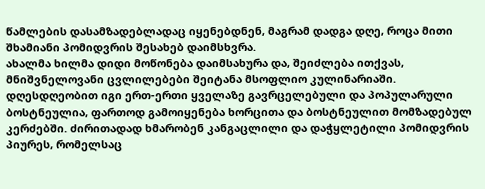წამლების დასამზადებლადაც იყენებდნენ, მაგრამ დადგა დღე, როცა მითი შხამიანი პომიდვრის შესახებ დაიმსხვრა.
ახალმა ხილმა დიდი მოწონება დაიმსახურა და, შეიძლება ითქვას, მნიშვნელოვანი ცვლილებები შეიტანა მსოფლიო კულინარიაში. დღესდღეობით იგი ერთ-ერთი ყველაზე გავრცელებული და პოპულარული ბოსტნეულია, ფართოდ გამოიყენება ხორცითა და ბოსტნეულით მომზადებულ კერძებში. ძირითადად ხმარობენ კანგაცლილი და დაჭყლეტილი პომიდვრის პიურეს, რომელსაც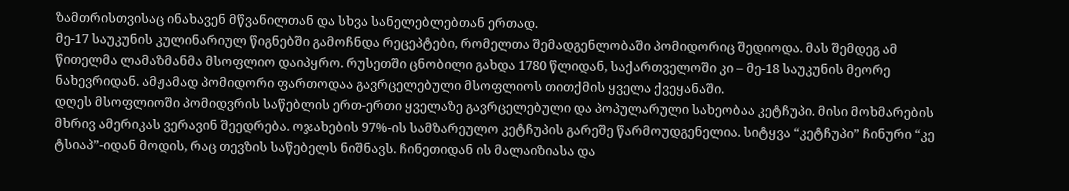ზამთრისთვისაც ინახავენ მწვანილთან და სხვა სანელებლებთან ერთად.
მე-17 საუკუნის კულინარიულ წიგნებში გამოჩნდა რეცეპტები, რომელთა შემადგენლობაში პომიდორიც შედიოდა. მას შემდეგ ამ წითელმა ლამაზმანმა მსოფლიო დაიპყრო. რუსეთში ცნობილი გახდა 1780 წლიდან, საქართველოში კი – მე-18 საუკუნის მეორე ნახევრიდან. ამჟამად პომიდორი ფართოდაა გავრცელებული მსოფლიოს თითქმის ყველა ქვეყანაში.
დღეს მსოფლიოში პომიდვრის საწებლის ერთ-ერთი ყველაზე გავრცელებული და პოპულარული სახეობაა კეტჩუპი. მისი მოხმარების მხრივ ამერიკას ვერავინ შეედრება. ოჯახების 97%-ის სამზარეულო კეტჩუპის გარეშე წარმოუდგენელია. სიტყვა “კეტჩუპი” ჩინური “კე ტსიაპ”-იდან მოდის, რაც თევზის საწებელს ნიშნავს. ჩინეთიდან ის მალაიზიასა და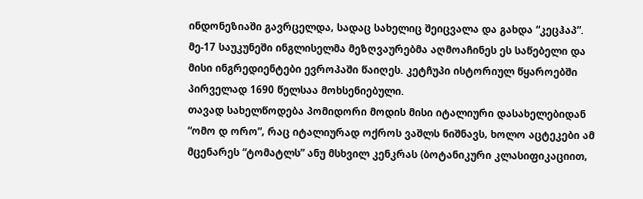ინდონეზიაში გავრცელდა, სადაც სახელიც შეიცვალა და გახდა “კეცჰაპ”.
მე-17 საუკუნეში ინგლისელმა მეზღვაურებმა აღმოაჩინეს ეს საწებელი და მისი ინგრედიენტები ევროპაში წაიღეს. კეტჩუპი ისტორიულ წყაროებში პირველად 1690 წელსაა მოხსენიებული.
თავად სახელწოდება პომიდორი მოდის მისი იტალიური დასახელებიდან “ომო დ ორო”, რაც იტალიურად ოქროს ვაშლს ნიშნავს, ხოლო აცტეკები ამ მცენარეს “ტომატლს” ანუ მსხვილ კენკრას (ბოტანიკური კლასიფიკაციით,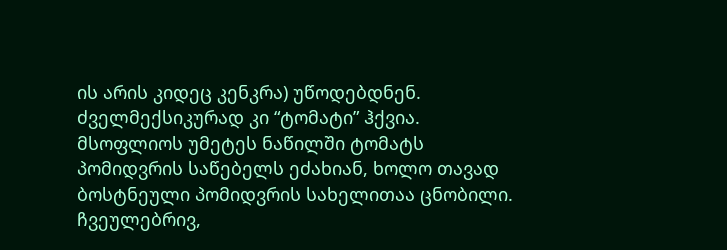ის არის კიდეც კენკრა) უწოდებდნენ. ძველმექსიკურად კი “ტომატი” ჰქვია.
მსოფლიოს უმეტეს ნაწილში ტომატს პომიდვრის საწებელს ეძახიან, ხოლო თავად ბოსტნეული პომიდვრის სახელითაა ცნობილი. ჩვეულებრივ,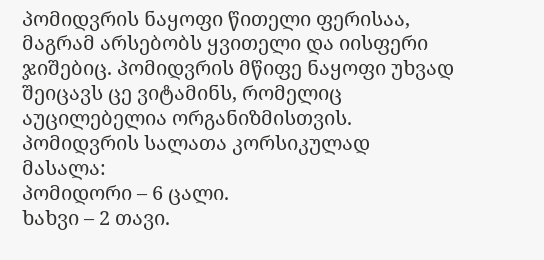პომიდვრის ნაყოფი წითელი ფერისაა, მაგრამ არსებობს ყვითელი და იისფერი ჯიშებიც. პომიდვრის მწიფე ნაყოფი უხვად შეიცავს ცე ვიტამინს, რომელიც აუცილებელია ორგანიზმისთვის.
პომიდვრის სალათა კორსიკულად
მასალა:
პომიდორი – 6 ცალი.
ხახვი – 2 თავი.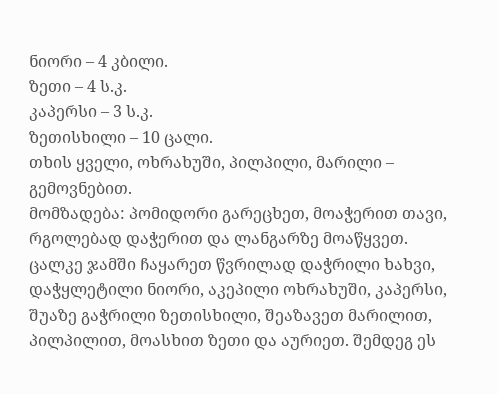ნიორი – 4 კბილი.
ზეთი – 4 ს.კ.
კაპერსი – 3 ს.კ.
ზეთისხილი – 10 ცალი.
თხის ყველი, ოხრახუში, პილპილი, მარილი – გემოვნებით.
მომზადება: პომიდორი გარეცხეთ, მოაჭერით თავი, რგოლებად დაჭერით და ლანგარზე მოაწყვეთ. ცალკე ჯამში ჩაყარეთ წვრილად დაჭრილი ხახვი, დაჭყლეტილი ნიორი, აკეპილი ოხრახუში, კაპერსი, შუაზე გაჭრილი ზეთისხილი, შეაზავეთ მარილით, პილპილით, მოასხით ზეთი და აურიეთ. შემდეგ ეს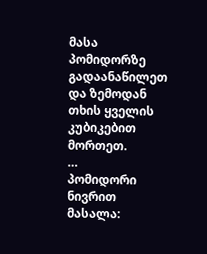მასა პომიდორზე გადაანაწილეთ და ზემოდან თხის ყველის კუბიკებით მორთეთ.
…
პომიდორი ნივრით
მასალა: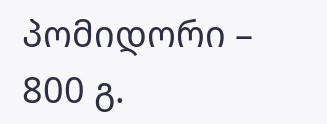პომიდორი – 800 გ.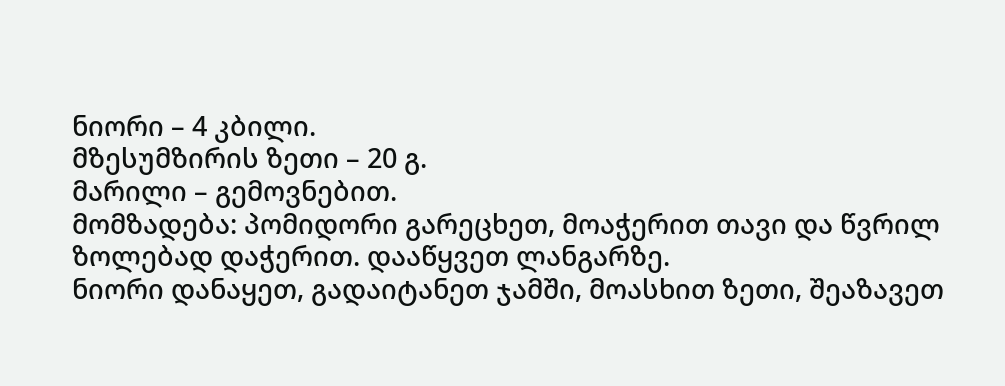ნიორი – 4 კბილი.
მზესუმზირის ზეთი – 20 გ.
მარილი – გემოვნებით.
მომზადება: პომიდორი გარეცხეთ, მოაჭერით თავი და წვრილ ზოლებად დაჭერით. დააწყვეთ ლანგარზე.
ნიორი დანაყეთ, გადაიტანეთ ჯამში, მოასხით ზეთი, შეაზავეთ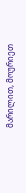მარილით, მოურიეთ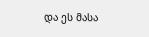და ეს მასა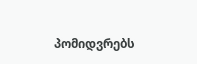პომიდვრებს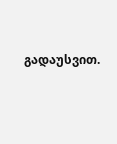გადაუსვით.